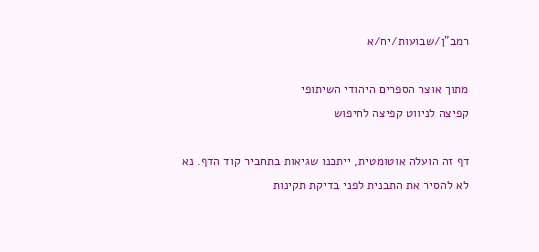רמב"ן/שבועות/יח/א

מתוך אוצר הספרים היהודי השיתופי
קפיצה לניווט קפיצה לחיפוש

דף זה הועלה אוטומטית, ייתכנו שגיאות בתחביר קוד הדף. נא לא להסיר את התבנית לפני בדיקת תקינות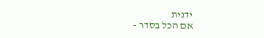ידנית
אם הכל בסדר -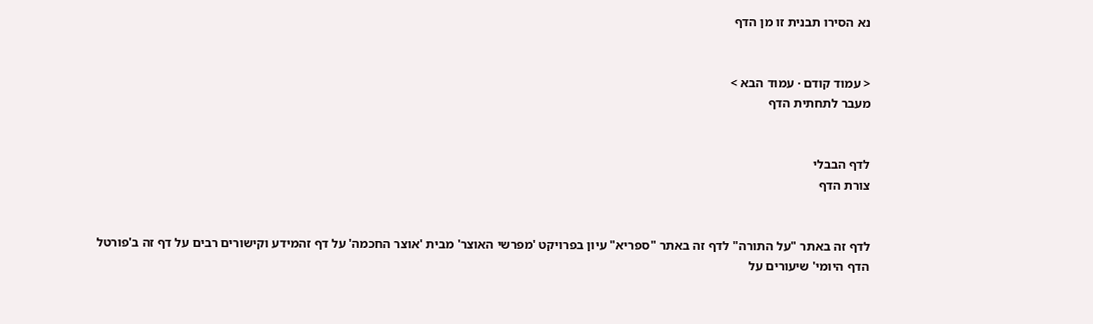נא הסירו תבנית זו מן הדף


< עמוד קודם · עמוד הבא >
מעבר לתחתית הדף


לדף הבבלי
צורת הדף


לדף זה באתר "על התורה" לדף זה באתר "ספריא" עיון בפרויקט 'מפרשי האוצר' מבית 'אוצר החכמה' על דף זהמידע וקישורים רבים על דף זה ב'פורטל הדף היומי' שיעורים על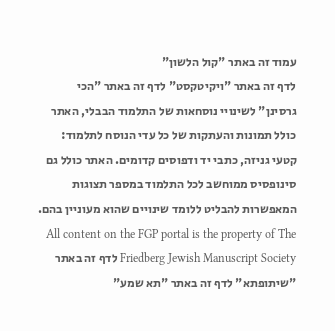עמוד זה באתר "קול הלשון"
לדף זה באתר "ויקיטקסט" לדף זה באתר "הכי גרסינן" לשינויי נוסחאות של התלמוד הבבלי, האתר כולל תמונות והעתקות של כל עדי הנוסח לתלמוד: קטעי גניזה, כתבי יד ודפוסים קדומים. האתר כולל גם סינופסיס ממוחשב לכל התלמוד במספר תצוגות המאפשרות להבליט ללומד שינויים שהוא מעוניין בהם. All content on the FGP portal is the property of The Friedberg Jewish Manuscript Society לדף זה באתר "שיתופתא" לדף זה באתר "תא שמע"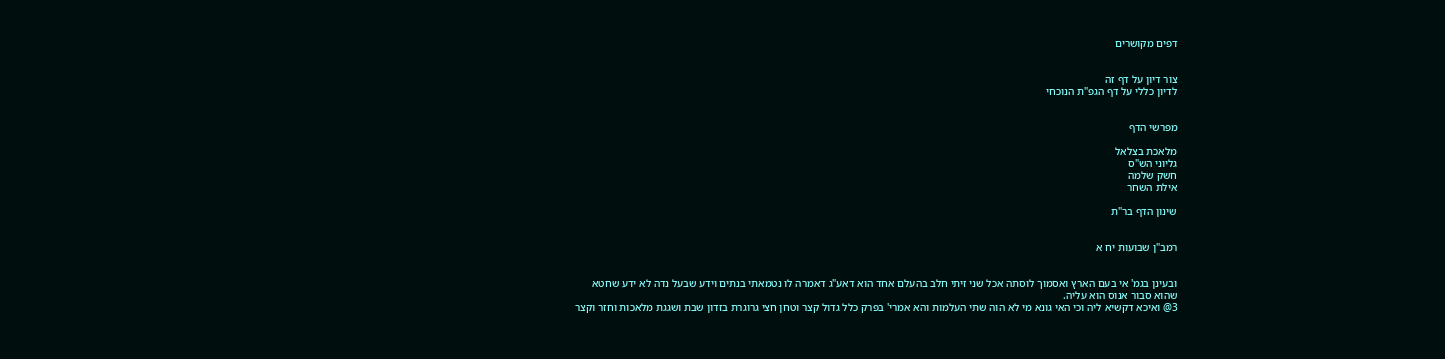דפים מקושרים


צור דיון על דף זה
לדיון כללי על דף הגפ"ת הנוכחי


מפרשי הדף

מלאכת בצלאל
גליוני הש"ס
חשק שלמה
אילת השחר

שינון הדף בר"ת


רמב"ן שבועות יח א


ובעינן בגמ' אי בעם הארץ ואסמוך לוסתה אכל שני זיתי חלב בהעלם אחד הוא דאע"ג דאמרה לו נטמאתי בנתים וידע שבעל נדה לא ידע שחטא שהוא סבור אנוס הוא עליה.
3@ ואיכא דקשיא ליה וכי האי גונא מי לא הוה שתי העלמות והא אמרי' בפרק כלל גדול קצר וטחן חצי גרוגרת בזדון שבת ושגגת מלאכות וחזר וקצר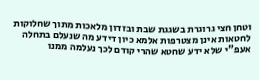וטחן חצי גרוגרת בשגגת שבת ובזדון מלאכות מתוך שחלוקות לחטאות אינן מצטרפות אלמא כיון דידע מה שנעלם בתחלה אעפ"י שלא ידע שחטא שהרי קודם לכך נעלמה ממנו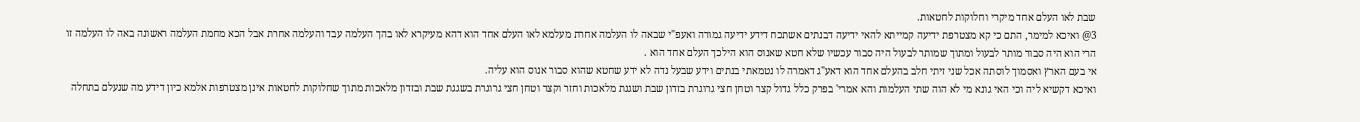שבת לאו העלם אחד מיקרי וחלוקות לחטאות.
3@ ואיכא למימר, התם כי קא מצטרפת ידיעה קמייתא להאי ידיעה דבנתים אשתכח דידע ידיעה גמורה ואעפ"י שבאה לו העלמה אחרת מעלמא לאו העלם אחד הוא דהא מעיקרא לאו בהך העלמה עבד והעלמה אחרת אבל הכא מחמת העלמה ראשונה באה לו העלמה זו הרי הוא היה סבור מותר לבעול ומתוך שמותר לבעול היה סבור עכשיו שלא חטא שאנוס הוא הילכך העלם אחד הוא .
אי בעם הארץ ואסמוך לוסתה אכל שני זיתי חלב בהעלם אחד הוא דאע"ג דאמרה לו נטמאתי בנתים וידע שבעל נדה לא ידע שחטא שהוא סבור אנוס הוא עליה.
ואיכא דקשיא ליה וכי האי גונא מי לא הוה שתי העלמות והא אמרי' בפרק כלל גדול קצר וטחן חצי גרוגרת בזדון שבת ושגגת מלאכות וחזר וקצר וטחן חצי גרוגרת בשגגת שבת ובזדון מלאכות מתוך שחלוקות לחטאות אינן מצטרפות אלמא כיון דידע מה שנעלם בתחלה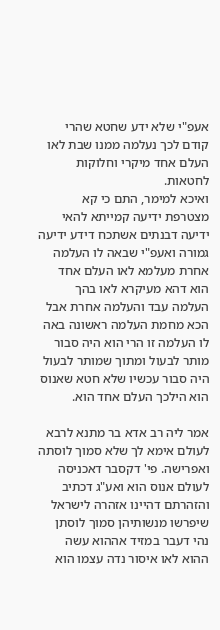אעפ"י שלא ידע שחטא שהרי קודם לכך נעלמה ממנו שבת לאו העלם אחד מיקרי וחלוקות לחטאות.
ואיכא למימר, התם כי קא מצטרפת ידיעה קמייתא להאי ידיעה דבנתים אשתכח דידע ידיעה גמורה ואעפ"י שבאה לו העלמה אחרת מעלמא לאו העלם אחד הוא דהא מעיקרא לאו בהך העלמה עבד והעלמה אחרת אבל הכא מחמת העלמה ראשונה באה לו העלמה זו הרי הוא היה סבור מותר לבעול ומתוך שמותר לבעול היה סבור עכשיו שלא חטא שאנוס הוא הילכך העלם אחד הוא.

אמר ליה רב אדא בר מתנא לרבא לעולם אימא לך שלא סמוך לוסתה ואפרישה. פי' דקסבר דאכניסה לעולם אנוס הוא ואע"ג דכתיב והזהרתם דהיינו אזהרה לישראל שיפרשו מנשותיהן סמוך לוסתן נהי דעבר במזיד אההוא עשה ההוא לאו איסור נדה עצמו הוא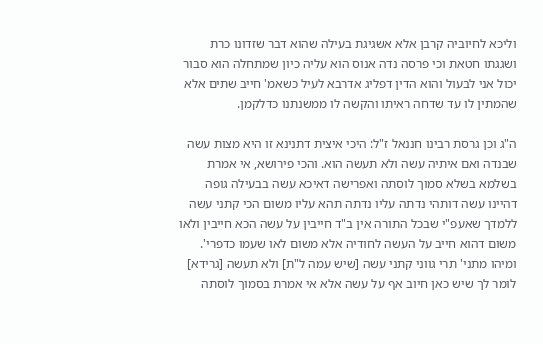וליכא לחיוביה קרבן אלא אשגיגת בעילה שהוא דבר שזדונו כרת ושגגתו חטאת וכי פרסה נדה אנוס הוא עליה כיון שמתחלה הוא סבור יכול אני לבעול והוא הדין דפליג אדרבא לעיל כשאמ' חייב שתים אלא שהמתין לו עד שדחה ראיתו והקשה לו ממשנתנו כדלקמן.

ה"ג וכן גרסת רבינו חננאל ז"ל: היכי איצית דתנינא זו היא מצות עשה שבנדה ואם איתיה עשה ולא תעשה הוא. והכי פירושא, אי אמרת בשלמא בשלא סמוך לוסתה ואפרישה דאיכא עשה בבעילה גופה דהיינו עשה דותהי נדתה עליו נדתה תהא עליו משום הכי קתני עשה ללמדך שאעפ"י שבכל התורה אין ב"ד חייבין על עשה הכא חייבין ולאו משום דהוא חייב על העשה לחודיה אלא משום לאו שעמו כדפרי'.
ומיהו מתני' תרי גווני קתני עשה [שיש עמה ל"ת] ולא תעשה [גרידא] לומר לך שיש כאן חיוב אף על עשה אלא אי אמרת בסמוך לוסתה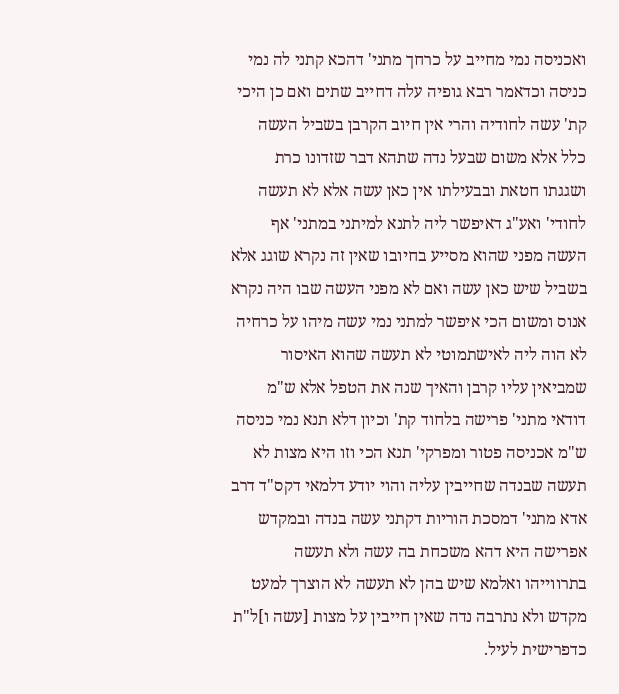ואכניסה נמי מחייב על כרחך מתני' דהכא קתני לה נמי כניסה וכדאמר רבא גופיה עלה דחייב שתים ואם כן היכי קת' עשה לחודיה והרי אין חיוב הקרבן בשביל העשה כלל אלא משום שבעל נדה שתהא דבר שזדונו כרת ושגגתו חטאת ובבעילתו אין כאן עשה אלא לא תעשה לחודי' ואע"ג דאיפשר ליה לתנא למיתני במתני' אף העשה מפני שהוא מסייע בחיובו שאין זה נקרא שוגג אלא בשביל שיש כאן עשה ואם לא מפני העשה שבו היה נקרא אנוס ומשום הכי איפשר למתני נמי עשה מיהו על כרחיה לא הוה ליה לאישתמוטי לא תעשה שהוא האיסור שמביאין עליו קרבן והאיך שנה את הטפל אלא ש"מ דודאי מתני' פרישה בלחוד קת' וכיון דלא תנא נמי כניסה ש"מ אכניסה פטור ומפרקי' תנא הכי וזו היא מצות לא תעשה שבנדה שחייבין עליה והוי יודע דלמאי דקס"ד דרב אדא מתני' דמסכת הוריות דקתני עשה בנדה ובמקדש אפרישה היא דהא משכחת בה עשה ולא תעשה בתרווייהו ואלמא שיש בהן לא תעשה לא הוצרך למעט מקדש ולא נתרבה נדה שאין חייבין על מצות [עשה ו]ל"ת כדפרישית לעיל.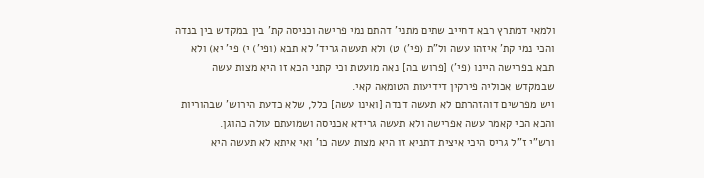ולמאי דמתרץ רבא דחייב שתים מתני' דהתם נמי פרישה וכניסה קת' בין במקדש בין בנדה והכי נמי קת' איזהו עשה ול"ת (פי') ט) ולא תעשה גריד' לא תבא (ופי') י) פי' יא) ולא תבא בפרישה היינו (פי') [פרוש בה] נאה מועטת וכי קתני הכא זו היא מצות עשה שבמקדש אכוליה פירקין דידיעות הטומאה קאי.
ויש מפרשים דוהזהרתם לא תעשה דנדה [ואינו עשה] כלל, שלא כדעת הירוש' שבהוריות והכא הכי קאמר עשה אפרישה ולא תעשה גרידא אכניסה ושמועתם עולה כהוגן.
ורש"י ז"ל גריס היכי איצית דתניא זו היא מצות עשה כו' ואי איתא לא תעשה היא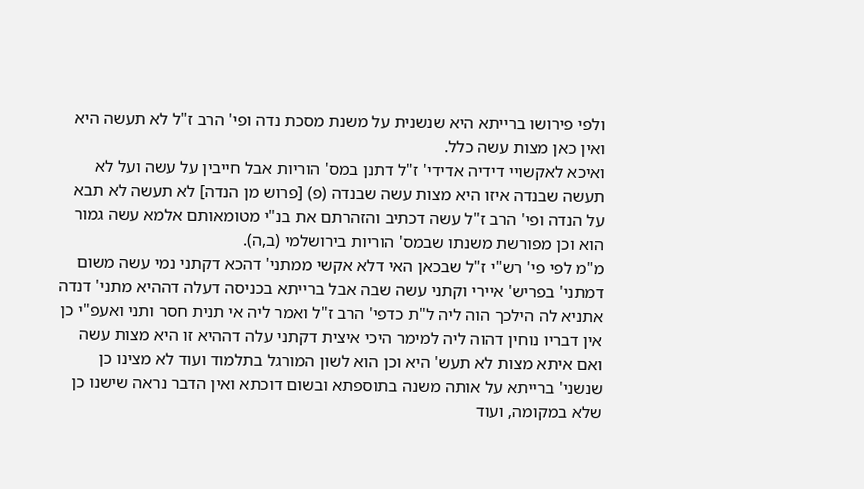ולפי פירושו ברייתא היא שנשנית על משנת מסכת נדה ופי' הרב ז"ל לא תעשה היא ואין כאן מצות עשה כלל.
ואיכא לאקשויי דידיה אדידי' ז"ל דתנן במס' הוריות אבל חייבין על עשה ועל לא תעשה שבנדה איזו היא מצות עשה שבנדה (פ) [פרוש מן הנדה] לא תעשה לא תבא על הנדה ופי' הרב ז"ל עשה דכתיב והזהרתם את בנ"י מטומאותם אלמא עשה גמור הוא וכן מפורשת משנתו שבמס' הוריות בירושלמי (ב,ה).
מ"מ לפי פי' רש"י ז"ל שבכאן האי דלא אקשי ממתני' דהכא דקתני נמי עשה משום דמתני' בפריש' איירי וקתני עשה שבה אבל ברייתא בכניסה דעלה דההיא מתני' דנדה אתניא לה הילכך הוה ליה ל"ת כדפי' הרב ז"ל ואמר ליה אי תנית חסר ותני ואעפ"י כן אין דבריו נוחין דהוה ליה למימר היכי איצית דקתני עלה דההיא זו היא מצות עשה ואם איתא מצות לא תעש' היא וכן הוא לשון המורגל בתלמוד ועוד לא מצינו כן שנשני' ברייתא על אותה משנה בתוספתא ובשום דוכתא ואין הדבר נראה שישנו כן שלא במקומה, ועוד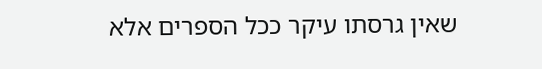שאין גרסתו עיקר ככל הספרים אלא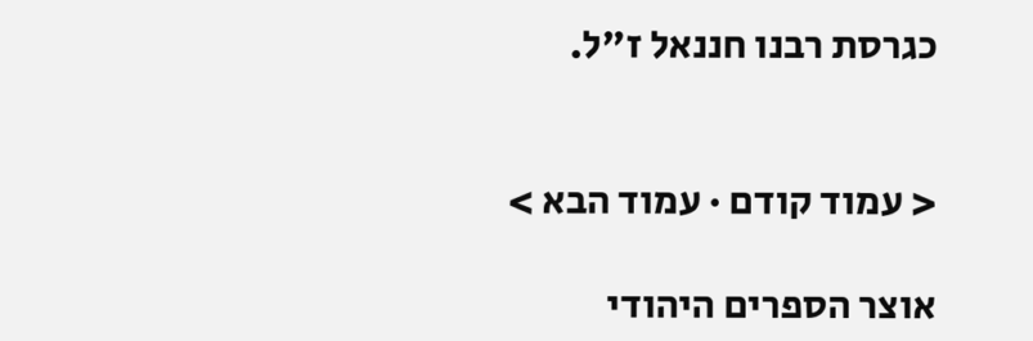כגרסת רבנו חננאל ז"ל.


< עמוד קודם · עמוד הבא >

אוצר הספרים היהודי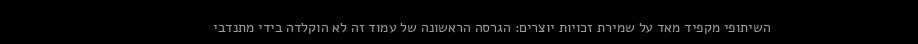השיתופי מקפיד מאד על שמירת זכויות יוצרים: הגרסה הראשונה של עמוד זה לא הוקלדה בידי מתנדבי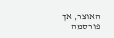האוצר, אך פורסמה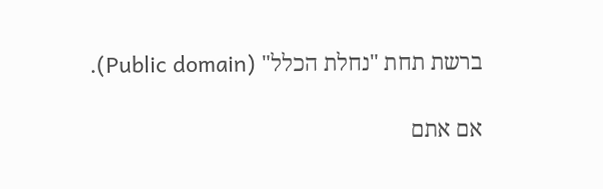ברשת תחת "נחלת הכלל" (Public domain).

אם אתם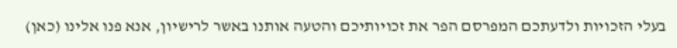בעלי הזכויות ולדעתכם המפרסם הפר את זכויותיכם והטעה אותנו באשר לרישיון, אנא פנו אלינו (כאן)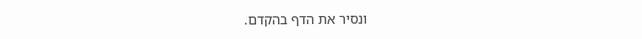ונסיר את הדף בהקדם.